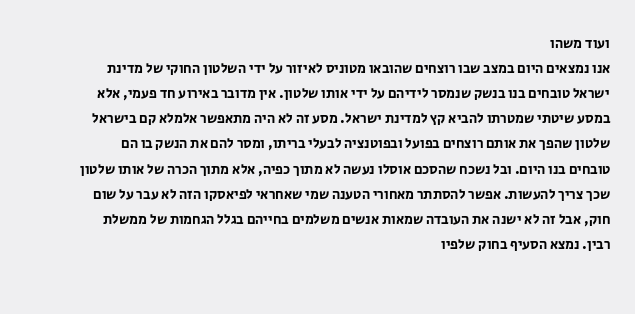ועוד משהו
אנו נמצאים היום במצב שבו רוצחים שהובאו מטוניס לאיזור על ידי השלטון החוקי של מדינת ישראל טובחים בנו בנשק שנמסר לידיהם על ידי אותו שלטון. אין מדובר באירוע חד פעמי, אלא במסע שיטתי שמטרתו להביא קץ למדינת ישראל. מסע זה לא היה מתאפשר אלמלא קם בישראל שלטון שהפך את אותם רוצחים בפועל ובפוטנציה לבעלי בריתו, ומסר להם את הנשק בו הם טובחים בנו היום. ובל נשכח שהסכם אוסלו נעשה לא מתוך כפיה, אלא מתוך הכרה של אותו שלטון שכך צריך להעשות. אפשר להסתתר מאחורי הטענה שמי שאחראי לפיאסקו הזה לא עבר על שום חוק, אבל זה לא ישנה את העובדה שמאות אנשים משלמים בחייהם בגלל הגחמות של ממשלת רבין. נמצא הסעיף בחוק שלפיו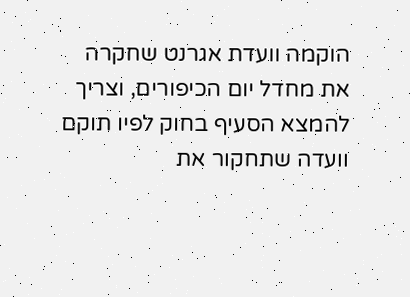הוקמה וועדת אגרנט שחקרה את מחדל יום הכיפורים, וצריך להמצא הסעיף בחוק לפיו תוקם וועדה שתחקור את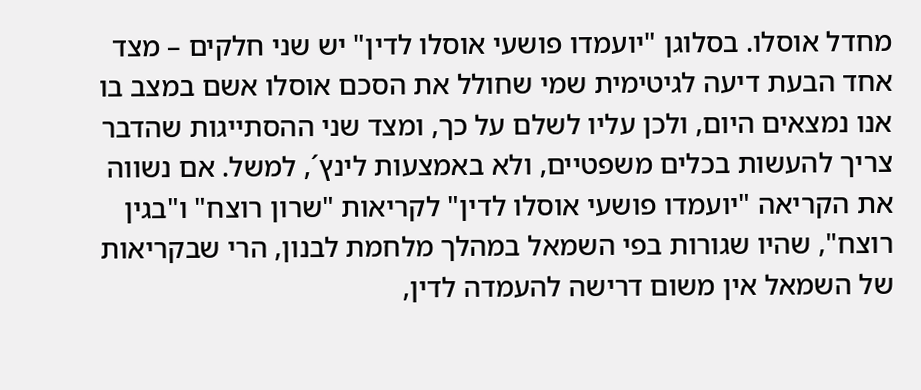מחדל אוסלו. בסלוגן "יועמדו פושעי אוסלו לדין" יש שני חלקים – מצד אחד הבעת דיעה לגיטימית שמי שחולל את הסכם אוסלו אשם במצב בו אנו נמצאים היום, ולכן עליו לשלם על כך, ומצד שני ההסתייגות שהדבר צריך להעשות בכלים משפטיים, ולא באמצעות לינץ´, למשל. אם נשווה את הקריאה "יועמדו פושעי אוסלו לדין" לקריאות "שרון רוצח" ו"בגין רוצח", שהיו שגורות בפי השמאל במהלך מלחמת לבנון, הרי שבקריאות של השמאל אין משום דרישה להעמדה לדין,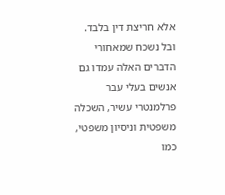אלא חריצת דין בלבד. ובל נשכח שמאחורי הדברים האלה עמדו גם אנשים בעלי עבר פרלמנטרי עשיר, השכלה משפטית וניסיון משפטי, כמו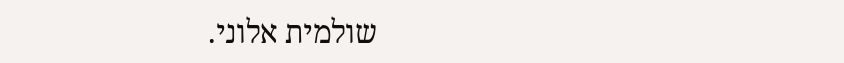שולמית אלוני.